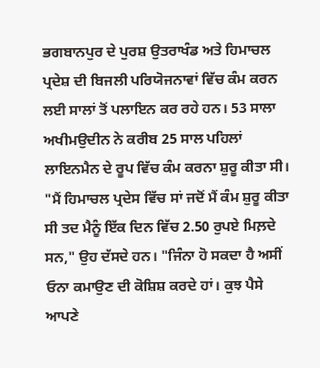ਭਗਬਾਨਪੁਰ ਦੇ ਪੁਰਸ਼ ਉਤਰਾਖੰਡ ਅਤੇ ਹਿਮਾਚਲ ਪ੍ਰਦੇਸ਼ ਦੀ ਬਿਜਲੀ ਪਰਿਯੋਜਨਾਵਾਂ ਵਿੱਚ ਕੰਮ ਕਰਨ ਲਈ ਸਾਲਾਂ ਤੋਂ ਪਲਾਇਨ ਕਰ ਰਹੇ ਹਨ। 53 ਸਾਲਾ ਅਖੀਮਉਦੀਨ ਨੇ ਕਰੀਬ 25 ਸਾਲ ਪਹਿਲਾਂ ਲਾਇਨਮੈਨ ਦੇ ਰੂਪ ਵਿੱਚ ਕੰਮ ਕਰਨਾ ਸ਼ੁਰੂ ਕੀਤਾ ਸੀ। "ਮੈਂ ਹਿਮਾਚਲ ਪ੍ਰਦੇਸ ਵਿੱਚ ਸਾਂ ਜਦੋਂ ਮੈਂ ਕੰਮ ਸ਼ੁਰੂ ਕੀਤਾ ਸੀ ਤਦ ਮੈਨੂੰ ਇੱਕ ਦਿਨ ਵਿੱਚ 2.50 ਰੁਪਏ ਮਿਲ਼ਦੇ ਸਨ," ਉਹ ਦੱਸਦੇ ਹਨ। "ਜਿੰਨਾ ਹੋ ਸਕਦਾ ਹੈ ਅਸੀਂ ਓਨਾ ਕਮਾਉਣ ਦੀ ਕੋਸ਼ਿਸ਼ ਕਰਦੇ ਹਾਂ। ਕੁਝ ਪੈਸੇ ਆਪਣੇ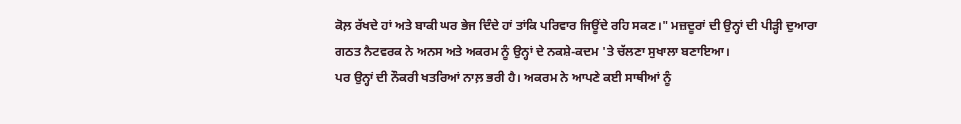ਕੋਲ਼ ਰੱਖਦੇ ਹਾਂ ਅਤੇ ਬਾਕੀ ਘਰ ਭੇਜ ਦਿੰਦੇ ਹਾਂ ਤਾਂਕਿ ਪਰਿਵਾਰ ਜਿਊਂਦੇ ਰਹਿ ਸਕਣ।" ਮਜ਼ਦੂਰਾਂ ਦੀ ਉਨ੍ਹਾਂ ਦੀ ਪੀੜ੍ਹੀ ਦੁਆਰਾ ਗਠਤ ਨੈਟਵਰਕ ਨੇ ਅਨਸ ਅਤੇ ਅਕਰਮ ਨੂੰ ਉਨ੍ਹਾਂ ਦੇ ਨਕਸ਼ੇ-ਕਦਮ 'ਤੇ ਚੱਲਣਾ ਸੁਖਾਲਾ ਬਣਾਇਆ।
ਪਰ ਉਨ੍ਹਾਂ ਦੀ ਨੌਕਰੀ ਖਤਰਿਆਂ ਨਾਲ਼ ਭਰੀ ਹੈ। ਅਕਰਮ ਨੇ ਆਪਣੇ ਕਈ ਸਾਥੀਆਂ ਨੂੰ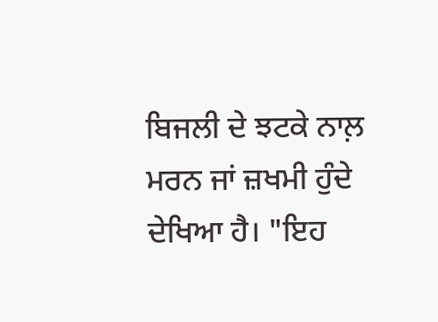ਬਿਜਲੀ ਦੇ ਝਟਕੇ ਨਾਲ਼ ਮਰਨ ਜਾਂ ਜ਼ਖਮੀ ਹੁੰਦੇ ਦੇਖਿਆ ਹੈ। "ਇਹ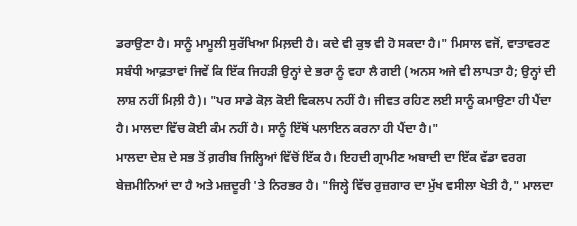ਡਰਾਉਣਾ ਹੈ। ਸਾਨੂੰ ਮਾਮੂਲੀ ਸੁਰੱਖਿਆ ਮਿਲ਼ਦੀ ਹੈ। ਕਦੇ ਵੀ ਕੁਝ ਵੀ ਹੋ ਸਕਦਾ ਹੈ।" ਮਿਸਾਲ ਵਜੋਂ, ਵਾਤਾਵਰਣ ਸਬੰਧੀ ਆਫ਼ਤਾਵਾਂ ਜਿਵੇਂ ਕਿ ਇੱਕ ਜਿਹੜੀ ਉਨ੍ਹਾਂ ਦੇ ਭਰਾ ਨੂੰ ਵਹਾ ਲੈ ਗਈ (ਅਨਸ ਅਜੇ ਵੀ ਲਾਪਤਾ ਹੈ; ਉਨ੍ਹਾਂ ਦੀ ਲਾਸ਼ ਨਹੀਂ ਮਿਲ਼ੀ ਹੈ)। "ਪਰ ਸਾਡੇ ਕੋਲ਼ ਕੋਈ ਵਿਕਲਪ ਨਹੀਂ ਹੈ। ਜੀਵਤ ਰਹਿਣ ਲਈ ਸਾਨੂੰ ਕਮਾਉਣਾ ਹੀ ਪੈਂਦਾ ਹੈ। ਮਾਲਦਾ ਵਿੱਚ ਕੋਈ ਕੰਮ ਨਹੀਂ ਹੈ। ਸਾਨੂੰ ਇੱਥੋਂ ਪਲਾਇਨ ਕਰਨਾ ਹੀ ਪੈਂਦਾ ਹੈ।"
ਮਾਲਦਾ ਦੇਸ਼ ਦੇ ਸਭ ਤੋਂ ਗ਼ਰੀਬ ਜਿਲ੍ਹਿਆਂ ਵਿੱਚੋਂ ਇੱਕ ਹੈ। ਇਹਦੀ ਗ੍ਰਾਮੀਣ ਅਬਾਦੀ ਦਾ ਇੱਕ ਵੱਡਾ ਵਰਗ ਬੇਜ਼ਮੀਨਿਆਂ ਦਾ ਹੈ ਅਤੇ ਮਜ਼ਦੂਰੀ 'ਤੇ ਨਿਰਭਰ ਹੈ। "ਜਿਲ੍ਹੇ ਵਿੱਚ ਰੁਜ਼ਗਾਰ ਦਾ ਮੁੱਖ ਵਸੀਲਾ ਖੇਤੀ ਹੈ," ਮਾਲਦਾ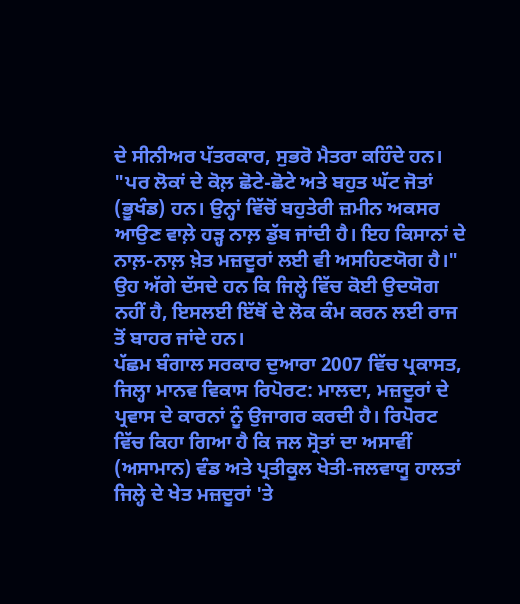ਦੇ ਸੀਨੀਅਰ ਪੱਤਰਕਾਰ, ਸੁਭਰੋ ਮੈਤਰਾ ਕਹਿੰਦੇ ਹਨ। "ਪਰ ਲੋਕਾਂ ਦੇ ਕੋਲ਼ ਛੋਟੇ-ਛੋਟੇ ਅਤੇ ਬਹੁਤ ਘੱਟ ਜੋਤਾਂ (ਭੂਖੰਡ) ਹਨ। ਉਨ੍ਹਾਂ ਵਿੱਚੋਂ ਬਹੁਤੇਰੀ ਜ਼ਮੀਨ ਅਕਸਰ ਆਉਣ ਵਾਲ਼ੇ ਹੜ੍ਹ ਨਾਲ਼ ਡੁੱਬ ਜਾਂਦੀ ਹੈ। ਇਹ ਕਿਸਾਨਾਂ ਦੇ ਨਾਲ਼-ਨਾਲ਼ ਖ਼ੇਤ ਮਜ਼ਦੂਰਾਂ ਲਈ ਵੀ ਅਸਹਿਣਯੋਗ ਹੈ।" ਉਹ ਅੱਗੇ ਦੱਸਦੇ ਹਨ ਕਿ ਜਿਲ੍ਹੇ ਵਿੱਚ ਕੋਈ ਉਦਯੋਗ ਨਹੀਂ ਹੈ, ਇਸਲਈ ਇੱਥੋਂ ਦੇ ਲੋਕ ਕੰਮ ਕਰਨ ਲਈ ਰਾਜ ਤੋਂ ਬਾਹਰ ਜਾਂਦੇ ਹਨ।
ਪੱਛਮ ਬੰਗਾਲ ਸਰਕਾਰ ਦੁਆਰਾ 2007 ਵਿੱਚ ਪ੍ਰਕਾਸਤ, ਜਿਲ੍ਹਾ ਮਾਨਵ ਵਿਕਾਸ ਰਿਪੋਰਟ: ਮਾਲਦਾ, ਮਜ਼ਦੂਰਾਂ ਦੇ ਪ੍ਰਵਾਸ ਦੇ ਕਾਰਨਾਂ ਨੂੰ ਉਜਾਗਰ ਕਰਦੀ ਹੈ। ਰਿਪੋਰਟ ਵਿੱਚ ਕਿਹਾ ਗਿਆ ਹੈ ਕਿ ਜਲ ਸ੍ਰੋਤਾਂ ਦਾ ਅਸਾਵੀਂ (ਅਸਾਮਾਨ) ਵੰਡ ਅਤੇ ਪ੍ਰਤੀਕੂਲ ਖੇਤੀ-ਜਲਵਾਯੂ ਹਾਲਤਾਂ ਜਿਲ੍ਹੇ ਦੇ ਖੇਤ ਮਜ਼ਦੂਰਾਂ 'ਤੇ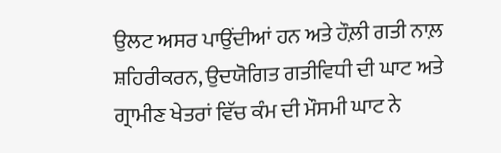ਉਲਟ ਅਸਰ ਪਾਉਂਦੀਆਂ ਹਨ ਅਤੇ ਹੌਲ਼ੀ ਗਤੀ ਨਾਲ਼ ਸ਼ਹਿਰੀਕਰਨ, ਉਦਯੋਗਿਤ ਗਤੀਵਿਧੀ ਦੀ ਘਾਟ ਅਤੇ ਗ੍ਰਾਮੀਣ ਖੇਤਰਾਂ ਵਿੱਚ ਕੰਮ ਦੀ ਮੌਸਮੀ ਘਾਟ ਨੇ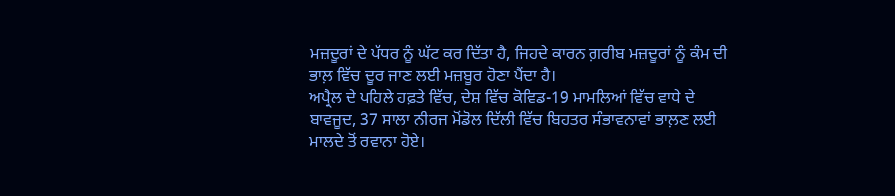ਮਜ਼ਦੂਰਾਂ ਦੇ ਪੱਧਰ ਨੂੰ ਘੱਟ ਕਰ ਦਿੱਤਾ ਹੈ, ਜਿਹਦੇ ਕਾਰਨ ਗ਼ਰੀਬ ਮਜ਼ਦੂਰਾਂ ਨੂੰ ਕੰਮ ਦੀ ਭਾਲ਼ ਵਿੱਚ ਦੂਰ ਜਾਣ ਲਈ ਮਜ਼ਬੂਰ ਹੋਣਾ ਪੈਂਦਾ ਹੈ।
ਅਪ੍ਰੈਲ ਦੇ ਪਹਿਲੇ ਹਫ਼ਤੇ ਵਿੱਚ, ਦੇਸ਼ ਵਿੱਚ ਕੋਵਿਡ-19 ਮਾਮਲਿਆਂ ਵਿੱਚ ਵਾਧੇ ਦੇ ਬਾਵਜੂਦ, 37 ਸਾਲਾ ਨੀਰਜ ਮੋਂਡੋਲ ਦਿੱਲੀ ਵਿੱਚ ਬਿਹਤਰ ਸੰਭਾਵਨਾਵਾਂ ਭਾਲ਼ਣ ਲਈ ਮਾਲਦੇ ਤੋਂ ਰਵਾਨਾ ਹੋਏ।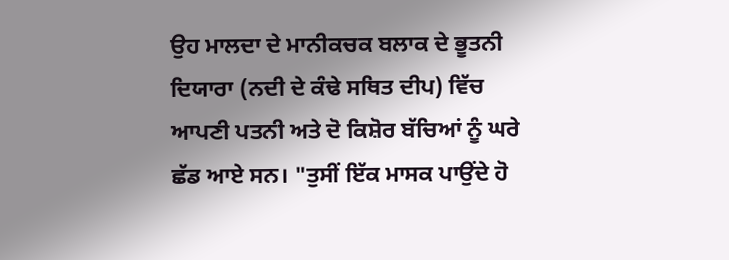ਉਹ ਮਾਲਦਾ ਦੇ ਮਾਨੀਕਚਕ ਬਲਾਕ ਦੇ ਭੂਤਨੀ ਦਿਯਾਰਾ (ਨਦੀ ਦੇ ਕੰਢੇ ਸਥਿਤ ਦੀਪ) ਵਿੱਚ ਆਪਣੀ ਪਤਨੀ ਅਤੇ ਦੋ ਕਿਸ਼ੋਰ ਬੱਚਿਆਂ ਨੂੰ ਘਰੇ ਛੱਡ ਆਏ ਸਨ। "ਤੁਸੀਂ ਇੱਕ ਮਾਸਕ ਪਾਉਂਦੇ ਹੋ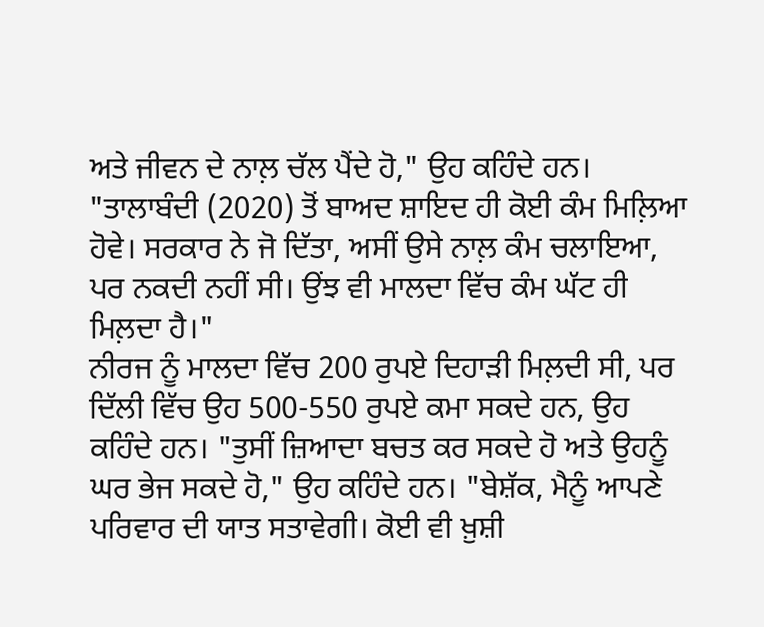ਅਤੇ ਜੀਵਨ ਦੇ ਨਾਲ਼ ਚੱਲ ਪੈਂਦੇ ਹੋ," ਉਹ ਕਹਿੰਦੇ ਹਨ। "ਤਾਲਾਬੰਦੀ (2020) ਤੋਂ ਬਾਅਦ ਸ਼ਾਇਦ ਹੀ ਕੋਈ ਕੰਮ ਮਿਲ਼ਿਆ ਹੋਵੇ। ਸਰਕਾਰ ਨੇ ਜੋ ਦਿੱਤਾ, ਅਸੀਂ ਉਸੇ ਨਾਲ਼ ਕੰਮ ਚਲਾਇਆ, ਪਰ ਨਕਦੀ ਨਹੀਂ ਸੀ। ਉਂਝ ਵੀ ਮਾਲਦਾ ਵਿੱਚ ਕੰਮ ਘੱਟ ਹੀ ਮਿਲ਼ਦਾ ਹੈ।"
ਨੀਰਜ ਨੂੰ ਮਾਲਦਾ ਵਿੱਚ 200 ਰੁਪਏ ਦਿਹਾੜੀ ਮਿਲ਼ਦੀ ਸੀ, ਪਰ ਦਿੱਲੀ ਵਿੱਚ ਉਹ 500-550 ਰੁਪਏ ਕਮਾ ਸਕਦੇ ਹਨ, ਉਹ ਕਹਿੰਦੇ ਹਨ। "ਤੁਸੀਂ ਜ਼ਿਆਦਾ ਬਚਤ ਕਰ ਸਕਦੇ ਹੋ ਅਤੇ ਉਹਨੂੰ ਘਰ ਭੇਜ ਸਕਦੇ ਹੋ," ਉਹ ਕਹਿੰਦੇ ਹਨ। "ਬੇਸ਼ੱਕ, ਮੈਨੂੰ ਆਪਣੇ ਪਰਿਵਾਰ ਦੀ ਯਾਤ ਸਤਾਵੇਗੀ। ਕੋਈ ਵੀ ਖ਼ੁਸ਼ੀ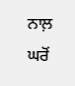ਨਾਲ਼ ਘਰੋਂ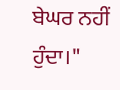ਬੇਘਰ ਨਹੀਂ ਹੁੰਦਾ।"